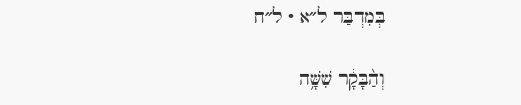בְּמִדְבַּר ל״א · ל״ח

וְהַ֨בָּקָ֔ר שִׁשָּׁ֥ה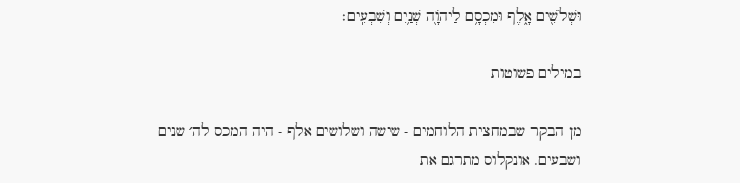וּשְׁלֹשִׁ֖ים אָ֑לֶף וּמִכְסָ֥ם לַיהֹוָ֖ה שְׁנַ֥יִם וְשִׁבְעִֽים׃

במילים פשוטות

מן הבקר שבמחצית הלוחמים - שישה ושלושים אלף - היה המכס לה׳ שנים ושבעים. אונקלוס מתרגם את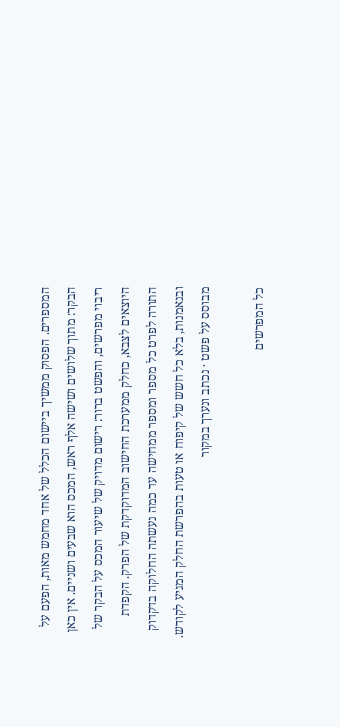המספרים. הפסוק ממשיך ביישום הכלל של אחד מחמש מאות, הפעם על הבקר: מתוך שלושים ושישה אלף ראש, המכס הוא שבעים ושניים. אין כאן ריבוי מפרשים, והפשט ברור: רישום מדויק של שיעור המכס על הבקר של היוצאים לצבא, כחלק ממערכת החישוב המדוקדקת של הפרק. הקפדת התורה לפרט כל מספר ומספר ממחישה עד כמה נעשתה החלוקה בדקדוק ובנאמנות, בלא כל חשש של קיפוח או טעות בהפרשת החלק המגיע לקודש.
מבוסס על פשט · נכתב ונערך במקור

כל המפרשים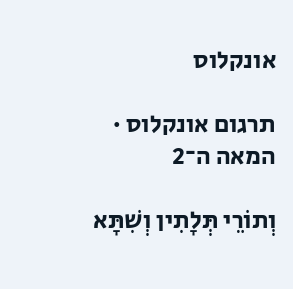אונקלוס

תרגום אונקלוס · המאה ה־2

וְתוֹרֵי תְּלָתִין וְשִׁתָּא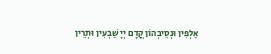אַלְפִין וּנְסֵיבְהוֹן קֳדָם יְיָ שַׁבְעִין וּתְרֵין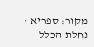מקור: ספריא · נחלת הכלל